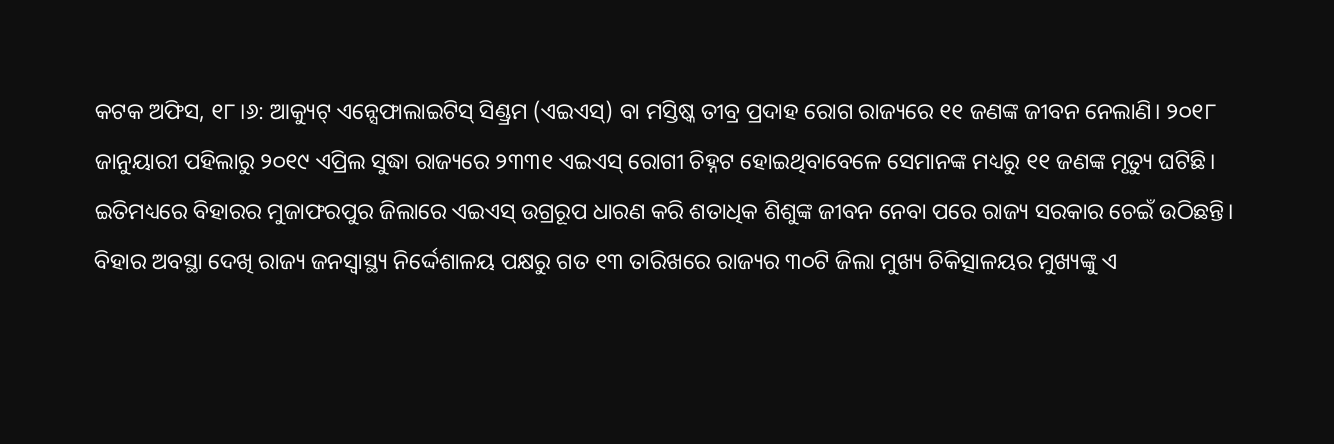କଟକ ଅଫିସ, ୧୮।୬: ଆକ୍ୟୁଟ୍ ଏନ୍ସେଫାଲାଇଟିସ୍ ସିଣ୍ଡ୍ରମ (ଏଇଏସ୍) ବା ମସ୍ତିଷ୍କ ତୀବ୍ର ପ୍ରଦାହ ରୋଗ ରାଜ୍ୟରେ ୧୧ ଜଣଙ୍କ ଜୀବନ ନେଲାଣି। ୨୦୧୮ ଜାନୁୟାରୀ ପହିଲାରୁ ୨୦୧୯ ଏପ୍ରିଲ ସୁଦ୍ଧା ରାଜ୍ୟରେ ୨୩୩୧ ଏଇଏସ୍ ରୋଗୀ ଚିହ୍ନଟ ହୋଇଥିବାବେଳେ ସେମାନଙ୍କ ମଧ୍ୟରୁ ୧୧ ଜଣଙ୍କ ମୃତ୍ୟୁ ଘଟିଛି। ଇତିମଧ୍ୟରେ ବିହାରର ମୁଜାଫରପୁର ଜିଲାରେ ଏଇଏସ୍ ଉଗ୍ରରୂପ ଧାରଣ କରି ଶତାଧିକ ଶିଶୁଙ୍କ ଜୀବନ ନେବା ପରେ ରାଜ୍ୟ ସରକାର ଚେଇଁ ଉଠିଛନ୍ତି। ବିହାର ଅବସ୍ଥା ଦେଖି ରାଜ୍ୟ ଜନସ୍ବାସ୍ଥ୍ୟ ନିର୍ଦ୍ଦେଶାଳୟ ପକ୍ଷରୁ ଗତ ୧୩ ତାରିଖରେ ରାଜ୍ୟର ୩୦ଟି ଜିଲା ମୁଖ୍ୟ ଚିକିତ୍ସାଳୟର ମୁଖ୍ୟଙ୍କୁ ଏ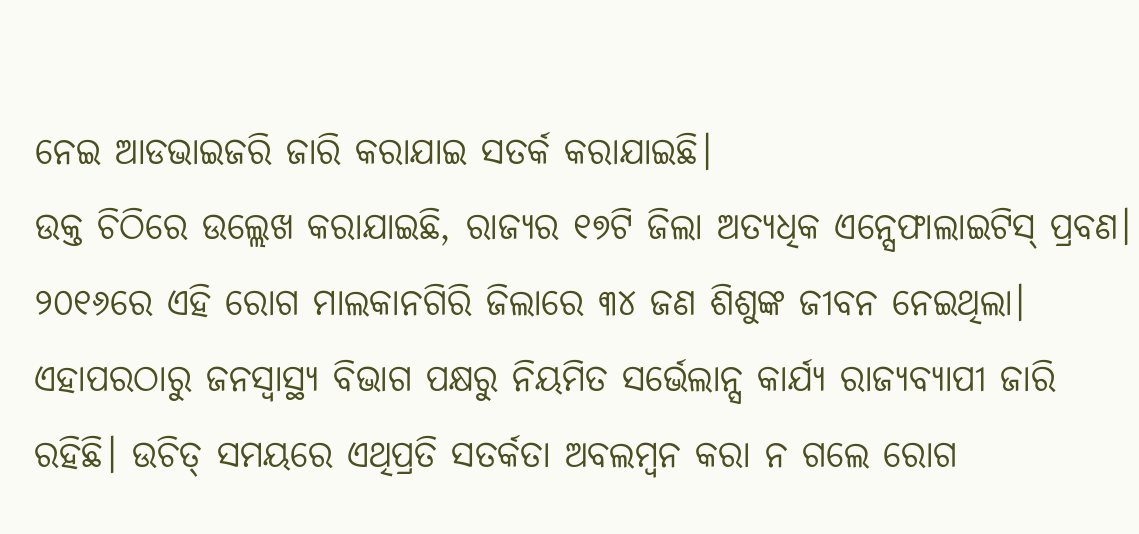ନେଇ ଆଡଭାଇଜରି ଜାରି କରାଯାଇ ସତର୍କ କରାଯାଇଛି।
ଉକ୍ତ ଚିଠିରେ ଉଲ୍ଲେଖ କରାଯାଇଛି, ରାଜ୍ୟର ୧୭ଟି ଜିଲା ଅତ୍ୟଧିକ ଏନ୍ସେଫାଲାଇଟିସ୍ ପ୍ରବଣ। ୨୦୧୬ରେ ଏହି ରୋଗ ମାଲକାନଗିରି ଜିଲାରେ ୩୪ ଜଣ ଶିଶୁଙ୍କ ଜୀବନ ନେଇଥିଲା। ଏହାପରଠାରୁ ଜନସ୍ବାସ୍ଥ୍ୟ ବିଭାଗ ପକ୍ଷରୁ ନିୟମିତ ସର୍ଭେଲାନ୍ସ କାର୍ଯ୍ୟ ରାଜ୍ୟବ୍ୟାପୀ ଜାରି ରହିଛି। ଉଚିତ୍ ସମୟରେ ଏଥିପ୍ରତି ସତର୍କତା ଅବଲମ୍ବନ କରା ନ ଗଲେ ରୋଗ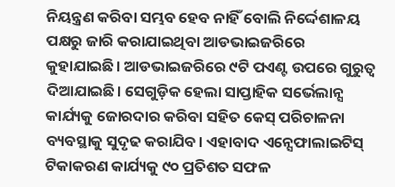ନିୟନ୍ତ୍ରଣ କରିବା ସମ୍ଭବ ହେବ ନାହିଁ ବୋଲି ନିର୍ଦ୍ଦେଶାଳୟ ପକ୍ଷରୁ ଜାରି କରାଯାଇଥିବା ଆଡଭାଇଜରିରେ କୁହାଯାଇଛି। ଆଡଭାଇଜରିରେ ୯ଟି ପଏଣ୍ଟ ଉପରେ ଗୁରୁତ୍ୱ ଦିଆଯାଇଛି। ସେଗୁଡ଼ିକ ହେଲା ସାପ୍ତାହିକ ସର୍ଭେଲାନ୍ସ କାର୍ଯ୍ୟକୁ ଜୋରଦାର କରିବା ସହିତ କେସ୍ ପରିଚାଳନା ବ୍ୟବସ୍ଥାକୁ ସୁଦୃଢ କରାଯିବ। ଏହାବାଦ ଏନ୍ସେଫାଲାଇଟିସ୍ ଟିକାକରଣ କାର୍ଯ୍ୟକୁ ୯୦ ପ୍ରତିଶତ ସଫଳ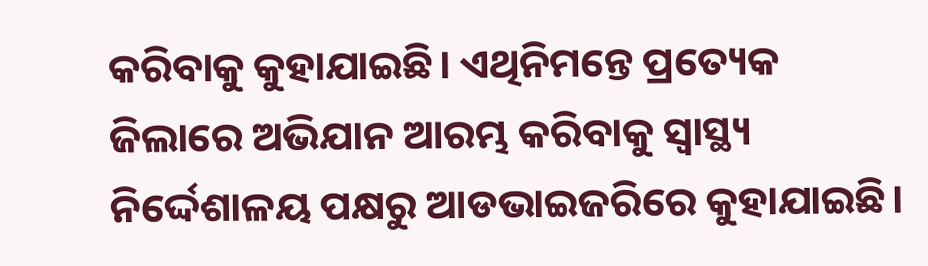କରିବାକୁ କୁହାଯାଇଛି। ଏଥିନିମନ୍ତେ ପ୍ରତ୍ୟେକ ଜିଲାରେ ଅଭିଯାନ ଆରମ୍ଭ କରିବାକୁ ସ୍ବାସ୍ଥ୍ୟ ନିର୍ଦ୍ଦେଶାଳୟ ପକ୍ଷରୁ ଆଡଭାଇଜରିରେ କୁହାଯାଇଛି।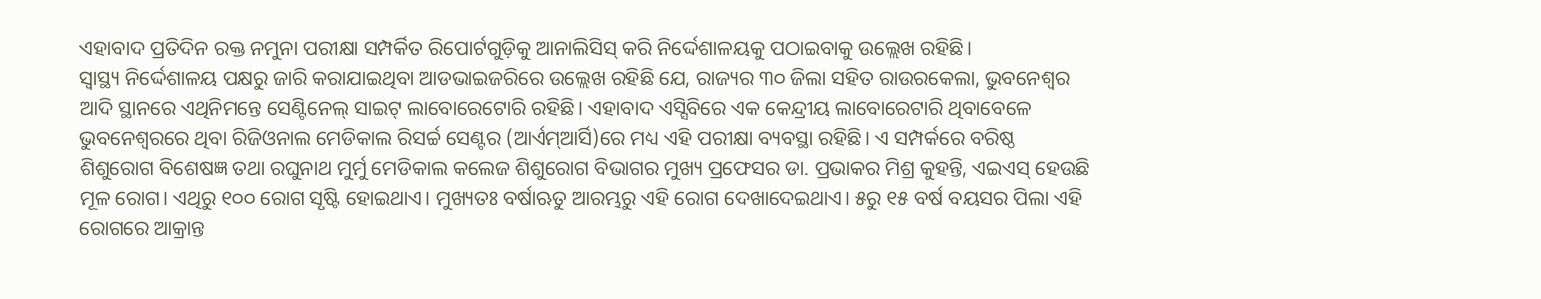ଏହାବାଦ ପ୍ରତିଦିନ ରକ୍ତ ନମୁନା ପରୀକ୍ଷା ସମ୍ପର୍କିତ ରିପୋର୍ଟଗୁଡ଼ିକୁ ଆନାଲିସିସ୍ କରି ନିର୍ଦ୍ଦେଶାଳୟକୁ ପଠାଇବାକୁ ଉଲ୍ଲେଖ ରହିଛି।
ସ୍ବାସ୍ଥ୍ୟ ନିର୍ଦ୍ଦେଶାଳୟ ପକ୍ଷରୁ ଜାରି କରାଯାଇଥିବା ଆଡଭାଇଜରିରେ ଉଲ୍ଲେଖ ରହିଛି ଯେ, ରାଜ୍ୟର ୩୦ ଜିଲା ସହିତ ରାଉରକେଲା, ଭୁବନେଶ୍ୱର ଆଦି ସ୍ଥାନରେ ଏଥିନିମନ୍ତେ ସେଣ୍ଟିନେଲ୍ ସାଇଟ୍ ଲାବୋରେଟୋରି ରହିଛି। ଏହାବାଦ ଏସ୍ସିବିରେ ଏକ କେନ୍ଦ୍ରୀୟ ଲାବୋରେଟାରି ଥିବାବେଳେ ଭୁବନେଶ୍ୱରରେ ଥିବା ରିଜିଓନାଲ ମେଡିକାଲ ରିସର୍ଚ୍ଚ ସେଣ୍ଟର (ଆର୍ଏମ୍ଆର୍ସି)ରେ ମଧ୍ୟ ଏହି ପରୀକ୍ଷା ବ୍ୟବସ୍ଥା ରହିଛି। ଏ ସମ୍ପର୍କରେ ବରିଷ୍ଠ ଶିଶୁରୋଗ ବିଶେଷଜ୍ଞ ତଥା ରଘୁନାଥ ମୁର୍ମୁ ମେଡିକାଲ କଲେଜ ଶିଶୁରୋଗ ବିଭାଗର ମୁଖ୍ୟ ପ୍ରଫେସର ଡା. ପ୍ରଭାକର ମିଶ୍ର କୁହନ୍ତି, ଏଇଏସ୍ ହେଉଛି ମୂଳ ରୋଗ। ଏଥିରୁ ୧୦୦ ରୋଗ ସୃଷ୍ଟି ହୋଇଥାଏ। ମୁଖ୍ୟତଃ ବର୍ଷାଋତୁ ଆରମ୍ଭରୁ ଏହି ରୋଗ ଦେଖାଦେଇଥାଏ। ୫ରୁ ୧୫ ବର୍ଷ ବୟସର ପିଲା ଏହି ରୋଗରେ ଆକ୍ରାନ୍ତ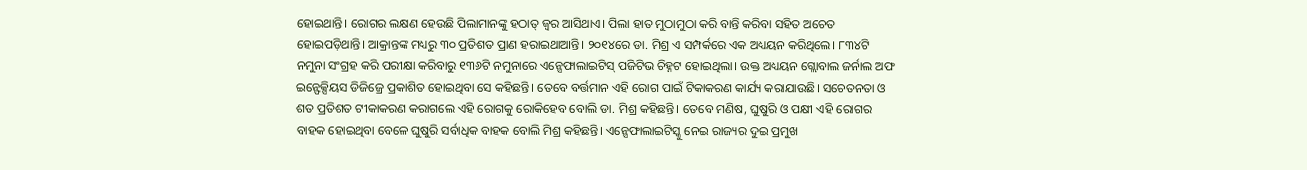ହୋଇଥାନ୍ତି। ରୋଗର ଲକ୍ଷଣ ହେଉଛି ପିଲାମାନଙ୍କୁ ହଠାତ୍ ଜ୍ୱର ଆସିଥାଏ। ପିଲା ହାତ ମୁଠାମୁଠା କରି ବାନ୍ତି କରିବା ସହିତ ଅଚେତ ହୋଇପଡ଼ିଥାନ୍ତି। ଆକ୍ରାନ୍ତଙ୍କ ମଧ୍ୟରୁ ୩୦ ପ୍ରତିଶତ ପ୍ରାଣ ହରାଇଥାଆନ୍ତି। ୨୦୧୪ରେ ଡା. ମିଶ୍ର ଏ ସମ୍ପର୍କରେ ଏକ ଅଧ୍ୟୟନ କରିଥିଲେ। ୮୩୪ଟି ନମୁନା ସଂଗ୍ରହ କରି ପରୀକ୍ଷା କରିବାରୁ ୧୩୬ଟି ନମୁନାରେ ଏନ୍ସେଫାଲାଇଟିସ୍ ପଜିଟିଭ ଚିହ୍ନଟ ହୋଇଥିଲା। ଉକ୍ତ ଅଧ୍ୟୟନ ଗ୍ଲୋବାଲ ଜର୍ନାଲ ଅଫ ଇନ୍ଫେକ୍ସିୟସ ଡିଜିଜ୍ରେ ପ୍ରକାଶିତ ହୋଇଥିବା ସେ କହିଛନ୍ତି। ତେବେ ବର୍ତ୍ତମାନ ଏହି ରୋଗ ପାଇଁ ଟିକାକରଣ କାର୍ଯ୍ୟ କରାଯାଉଛି। ସଚେତନତା ଓ ଶତ ପ୍ରତିଶତ ଟୀକାକରଣ କରାଗଲେ ଏହି ରୋଗକୁ ରୋକିହେବ ବୋଲି ଡା. ମିଶ୍ର କହିଛନ୍ତି। ତେବେ ମଣିଷ, ଘୁଷୁରି ଓ ପକ୍ଷୀ ଏହି ରୋଗର ବାହକ ହୋଇଥିବା ବେଳେ ଘୁଷୁରି ସର୍ବାଧିକ ବାହକ ବୋଲି ମିଶ୍ର କହିଛନ୍ତି। ଏନ୍ସେଫାଲାଇଟିସ୍କୁ ନେଇ ରାଜ୍ୟର ଦୁଇ ପ୍ରମୁଖ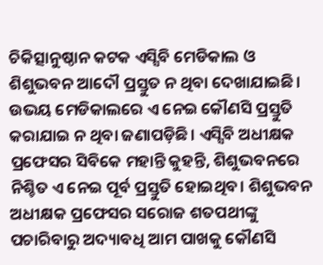ଚିକିତ୍ସାନୁଷ୍ଠାନ କଟକ ଏସ୍ସିବି ମେଡିକାଲ ଓ ଶିଶୁଭବନ ଆଦୌ ପ୍ରସ୍ତୁତ ନ ଥିବା ଦେଖାଯାଇଛି। ଉଭୟ ମେଡିକାଲରେ ଏ ନେଇ କୌଣସି ପ୍ରସ୍ତୁତି କରାଯାଇ ନ ଥିବା ଜଣାପଡ଼ିଛି। ଏସ୍ସିବି ଅଧୀକ୍ଷକ ପ୍ରଫେସର ସିବିକେ ମହାନ୍ତି କୁହନ୍ତି, ଶିଶୁଭବନରେ ନିଶ୍ଚିତ ଏ ନେଇ ପୂର୍ବ ପ୍ରସ୍ତୁତି ହୋଇଥିବ। ଶିଶୁଭବନ ଅଧୀକ୍ଷକ ପ୍ରଫେସର ସରୋଜ ଶତପଥୀଙ୍କୁ ପଚାରିବାରୁ ଅଦ୍ୟାବଧି ଆମ ପାଖକୁ କୌଣସି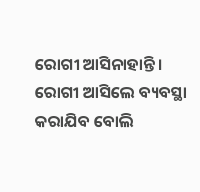ରୋଗୀ ଆସିନାହାନ୍ତି। ରୋଗୀ ଆସିଲେ ବ୍ୟବସ୍ଥା କରାଯିବ ବୋଲି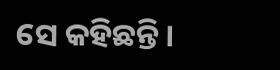ସେ କହିଛନ୍ତି।